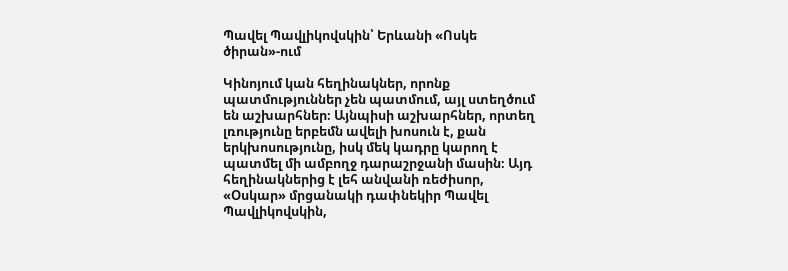Պավել Պավլիկովսկին՝ Երևանի «Ոսկե ծիրան»-ում

Կինոյում կան հեղինակներ, որոնք պատմություններ չեն պատմում, այլ ստեղծում են աշխարհներ։ Այնպիսի աշխարհներ, որտեղ լռությունը երբեմն ավելի խոսուն է, քան երկխոսությունը, իսկ մեկ կադրը կարող է պատմել մի ամբողջ դարաշրջանի մասին։ Այդ հեղինակներից է լեհ անվանի ռեժիսոր, «Օսկար» մրցանակի դափնեկիր Պավել Պավլիկովսկին,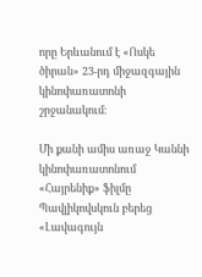որը Երևանում է «Ոսկե ծիրան» 23-րդ միջազգային կինոփառատոնի շրջանակում։

Մի քանի ամիս առաջ Կաննի կինոփառատոնում «Հայրենիք» ֆիլմը Պավլիկովսկուն բերեց «Լավագույն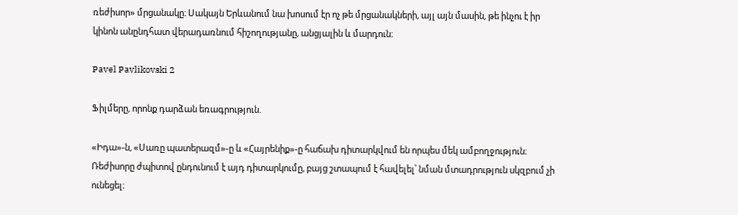ռեժիսոր» մրցանակը։ Սակայն Երևանում նա խոսում էր ոչ թե մրցանակների, այլ այն մասին, թե ինչու է իր կինոն անընդհատ վերադառնում հիշողությանը, անցյալին և մարդուն։

Pavel Pavlikovski 2

Ֆիլմերը, որոնք դարձան եռագրություն.

«Իդա»-ն, «Սառը պատերազմ»-ը և «Հայրենիք»-ը հաճախ դիտարկվում են որպես մեկ ամբողջություն։ Ռեժիսորը ժպիտով ընդունում է այդ դիտարկումը, բայց շտապում է հավելել՝ նման մտադրություն սկզբում չի ունեցել։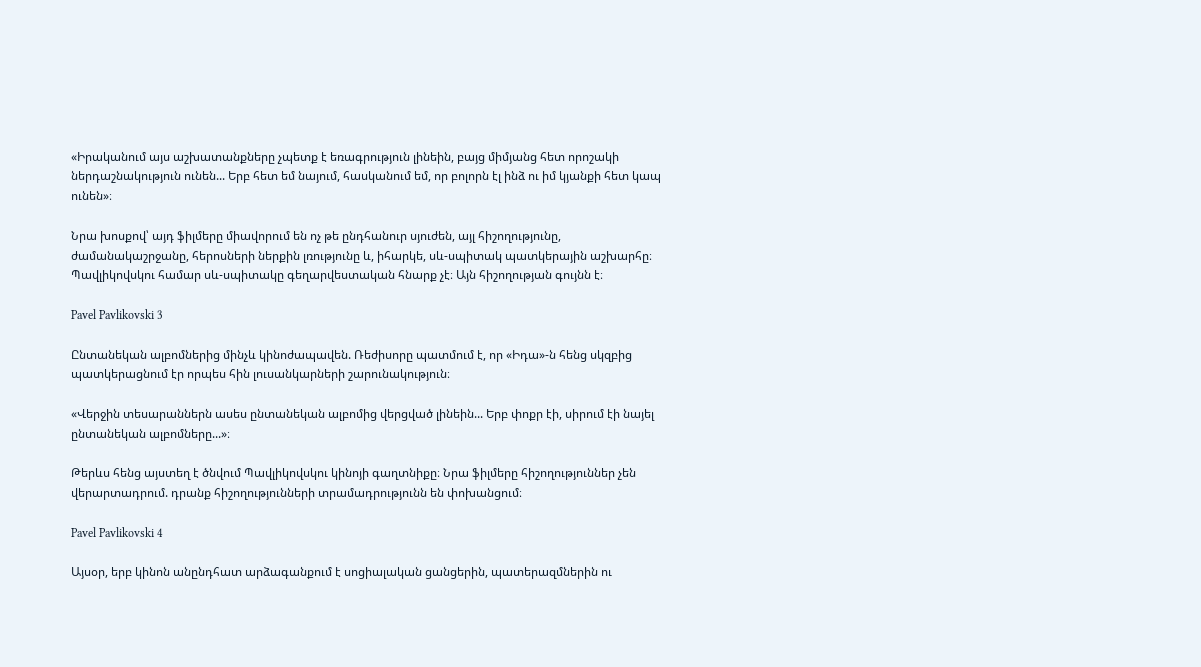«Իրականում այս աշխատանքները չպետք է եռագրություն լինեին, բայց միմյանց հետ որոշակի ներդաշնակություն ունեն... Երբ հետ եմ նայում, հասկանում եմ, որ բոլորն էլ ինձ ու իմ կյանքի հետ կապ ունեն»։

Նրա խոսքով՝ այդ ֆիլմերը միավորում են ոչ թե ընդհանուր սյուժեն, այլ հիշողությունը, ժամանակաշրջանը, հերոսների ներքին լռությունը և, իհարկե, սև-սպիտակ պատկերային աշխարհը։ Պավլիկովսկու համար սև-սպիտակը գեղարվեստական հնարք չէ։ Այն հիշողության գույնն է։

Pavel Pavlikovski 3

Ընտանեկան ալբոմներից մինչև կինոժապավեն. Ռեժիսորը պատմում է, որ «Իդա»-ն հենց սկզբից պատկերացնում էր որպես հին լուսանկարների շարունակություն։

«Վերջին տեսարաններն ասես ընտանեկան ալբոմից վերցված լինեին... Երբ փոքր էի, սիրում էի նայել ընտանեկան ալբոմները...»։

Թերևս հենց այստեղ է ծնվում Պավլիկովսկու կինոյի գաղտնիքը։ Նրա ֆիլմերը հիշողություններ չեն վերարտադրում. դրանք հիշողությունների տրամադրությունն են փոխանցում։

Pavel Pavlikovski 4

Այսօր, երբ կինոն անընդհատ արձագանքում է սոցիալական ցանցերին, պատերազմներին ու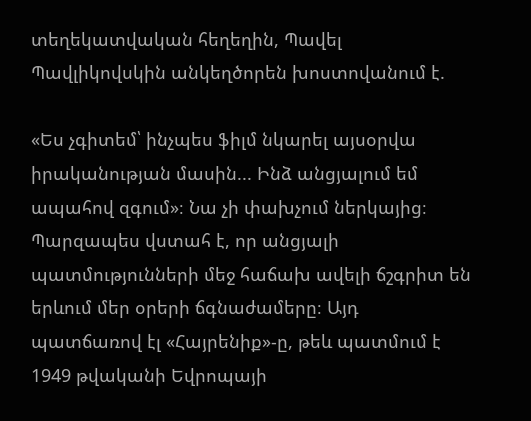տեղեկատվական հեղեղին, Պավել Պավլիկովսկին անկեղծորեն խոստովանում է.

«Ես չգիտեմ՝ ինչպես ֆիլմ նկարել այսօրվա իրականության մասին... Ինձ անցյալում եմ ապահով զգում»։ Նա չի փախչում ներկայից։ Պարզապես վստահ է, որ անցյալի պատմությունների մեջ հաճախ ավելի ճշգրիտ են երևում մեր օրերի ճգնաժամերը։ Այդ պատճառով էլ «Հայրենիք»-ը, թեև պատմում է 1949 թվականի Եվրոպայի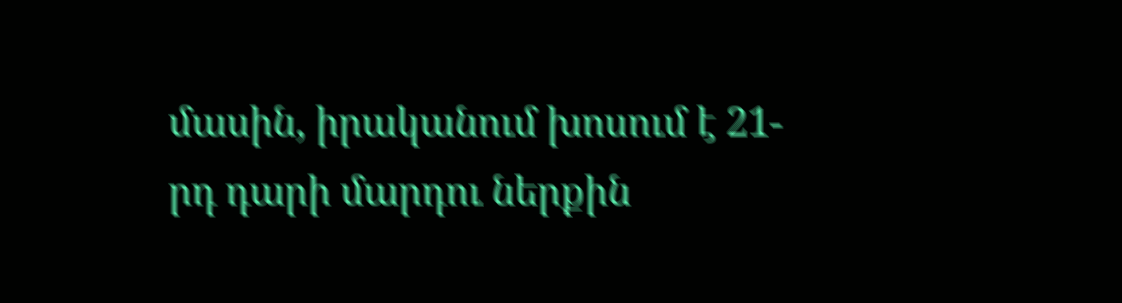մասին, իրականում խոսում է 21-րդ դարի մարդու ներքին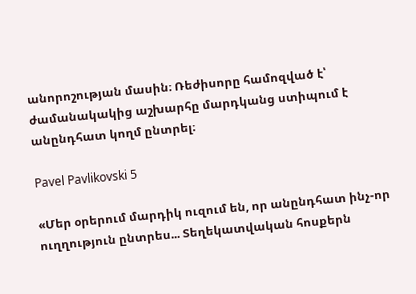անորոշության մասին։ Ռեժիսորը համոզված է՝ ժամանակակից աշխարհը մարդկանց ստիպում է անընդհատ կողմ ընտրել։

Pavel Pavlikovski 5

«Մեր օրերում մարդիկ ուզում են, որ անընդհատ ինչ-որ ուղղություն ընտրես... Տեղեկատվական հոսքերն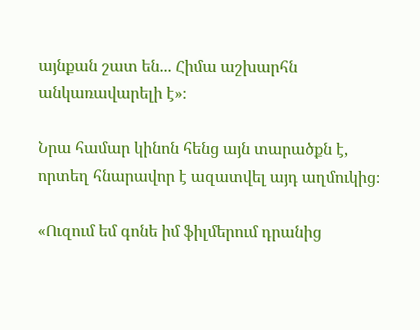այնքան շատ են... Հիմա աշխարհն անկառավարելի է»։

Նրա համար կինոն հենց այն տարածքն է, որտեղ հնարավոր է ազատվել այդ աղմուկից։

«Ուզում եմ գոնե իմ ֆիլմերում դրանից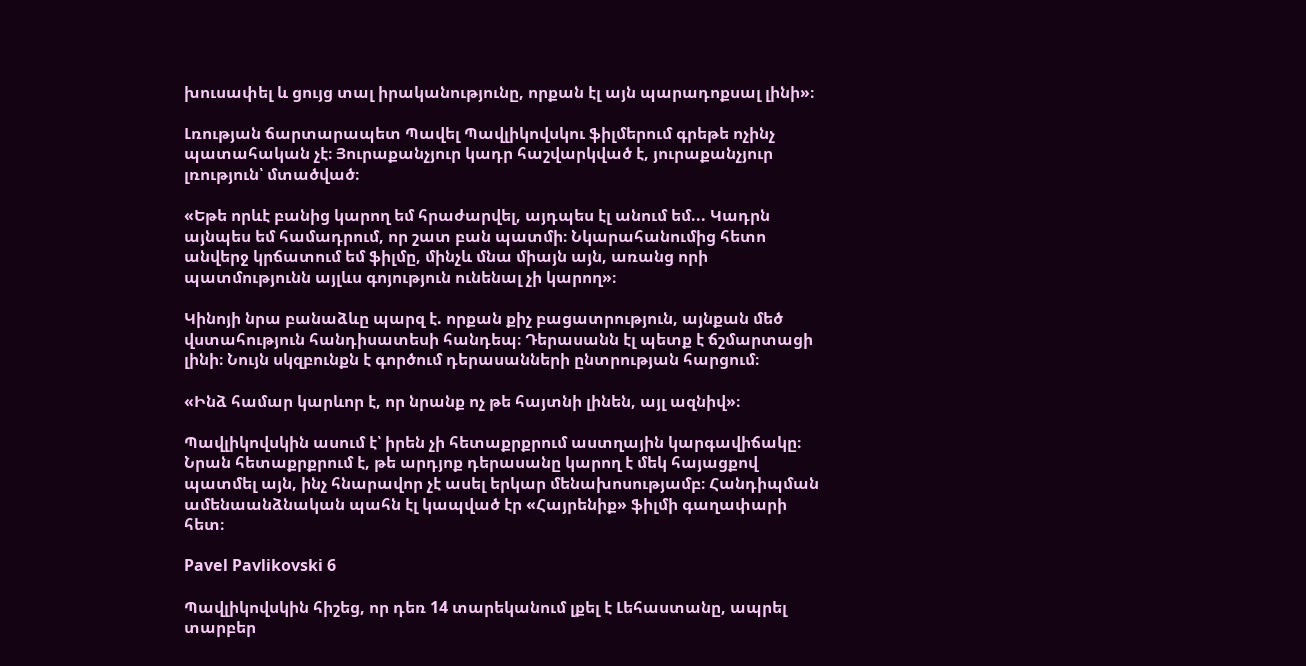խուսափել և ցույց տալ իրականությունը, որքան էլ այն պարադոքսալ լինի»։

Լռության ճարտարապետ Պավել Պավլիկովսկու ֆիլմերում գրեթե ոչինչ պատահական չէ։ Յուրաքանչյուր կադր հաշվարկված է, յուրաքանչյուր լռություն՝ մտածված։

«Եթե որևէ բանից կարող եմ հրաժարվել, այդպես էլ անում եմ... Կադրն այնպես եմ համադրում, որ շատ բան պատմի։ Նկարահանումից հետո անվերջ կրճատում եմ ֆիլմը, մինչև մնա միայն այն, առանց որի պատմությունն այլևս գոյություն ունենալ չի կարող»։

Կինոյի նրա բանաձևը պարզ է. որքան քիչ բացատրություն, այնքան մեծ վստահություն հանդիսատեսի հանդեպ։ Դերասանն էլ պետք է ճշմարտացի լինի։ Նույն սկզբունքն է գործում դերասանների ընտրության հարցում։

«Ինձ համար կարևոր է, որ նրանք ոչ թե հայտնի լինեն, այլ ազնիվ»։

Պավլիկովսկին ասում է՝ իրեն չի հետաքրքրում աստղային կարգավիճակը։ Նրան հետաքրքրում է, թե արդյոք դերասանը կարող է մեկ հայացքով պատմել այն, ինչ հնարավոր չէ ասել երկար մենախոսությամբ։ Հանդիպման ամենաանձնական պահն էլ կապված էր «Հայրենիք» ֆիլմի գաղափարի հետ։

Pavel Pavlikovski 6

Պավլիկովսկին հիշեց, որ դեռ 14 տարեկանում լքել է Լեհաստանը, ապրել տարբեր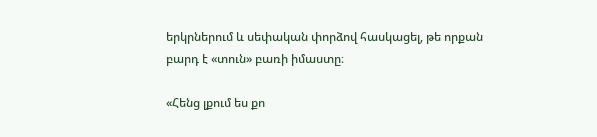երկրներում և սեփական փորձով հասկացել, թե որքան բարդ է «տուն» բառի իմաստը։

«Հենց լքում ես քո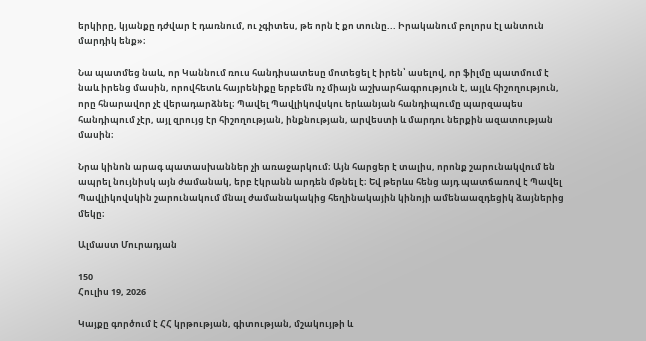երկիրը, կյանքը դժվար է դառնում, ու չգիտես, թե որն է քո տունը... Իրականում բոլորս էլ անտուն մարդիկ ենք»։

Նա պատմեց նաև, որ Կաննում ռուս հանդիսատեսը մոտեցել է իրեն՝ ասելով, որ ֆիլմը պատմում է նաև իրենց մասին, որովհետև հայրենիքը երբեմն ոչ միայն աշխարհագրություն է, այլև հիշողություն, որը հնարավոր չէ վերադարձնել։ Պավել Պավլիկովսկու երևանյան հանդիպումը պարզապես հանդիպում չէր, այլ զրույց էր հիշողության, ինքնության, արվեստի և մարդու ներքին ազատության մասին։

Նրա կինոն արագ պատասխաններ չի առաջարկում։ Այն հարցեր է տալիս, որոնք շարունակվում են ապրել նույնիսկ այն ժամանակ, երբ էկրանն արդեն մթնել է։ Եվ թերևս հենց այդ պատճառով է Պավել Պավլիկովսկին շարունակում մնալ ժամանակակից հեղինակային կինոյի ամենաազդեցիկ ձայներից մեկը։

Ալմաստ Մուրադյան

150
Հուլիս 19, 2026

Կայքը գործում է ՀՀ կրթության, գիտության, մշակույթի և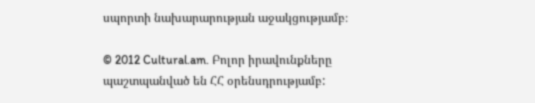սպորտի նախարարության աջակցությամբ։

© 2012 Cultural.am. Բոլոր իրավունքները պաշտպանված են ՀՀ օրենսդրությամբ: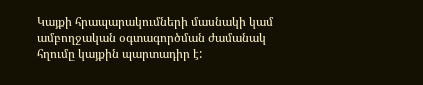Կայքի հրապարակումների մասնակի կամ ամբողջական օգտագործման ժամանակ հղումը կայքին պարտադիր է: